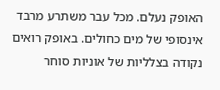האופק נעלם. מכל עבר משתרע מרבד אינסופי של מים כחולים. באופק רואים נקודה בצלליות של אוניות סוחר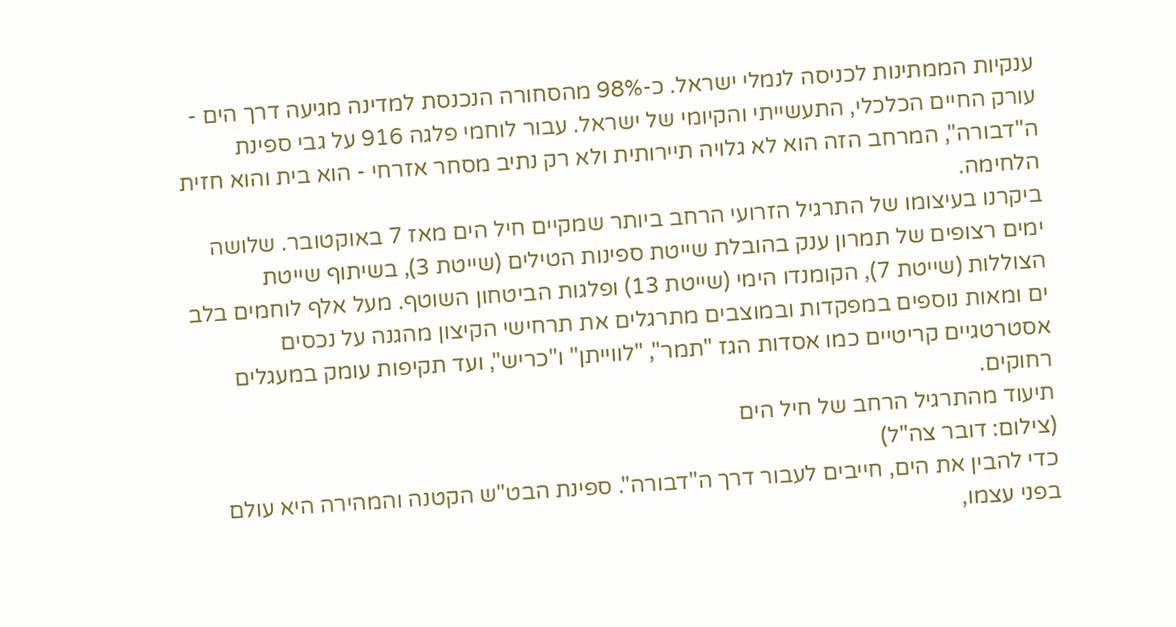ענקיות הממתינות לכניסה לנמלי ישראל. כ-98% מהסחורה הנכנסת למדינה מגיעה דרך הים - עורק החיים הכלכלי, התעשייתי והקיומי של ישראל. עבור לוחמי פלגה 916 על גבי ספינת ה"דבורה", המרחב הזה הוא לא גלויה תיירותית ולא רק נתיב מסחר אזרחי - הוא בית והוא חזית הלחימה.
ביקרנו בעיצומו של התרגיל הזרועי הרחב ביותר שמקיים חיל הים מאז 7 באוקטובר. שלושה ימים רצופים של תמרון ענק בהובלת שייטת ספינות הטילים (שייטת 3), בשיתוף שייטת הצוללות (שייטת 7), הקומנדו הימי (שייטת 13) ופלגות הביטחון השוטף. מעל אלף לוחמים בלב ים ומאות נוספים במפקדות ובמוצבים מתרגלים את תרחישי הקיצון מהגנה על נכסים אסטרטגיים קריטיים כמו אסדות הגז "תמר", "לווייתן" ו"כריש", ועד תקיפות עומק במעגלים רחוקים.
תיעוד מהתרגיל הרחב של חיל הים
(צילום: דובר צה"ל)
כדי להבין את הים, חייבים לעבור דרך ה"דבורה". ספינת הבט"ש הקטנה והמהירה היא עולם בפני עצמו,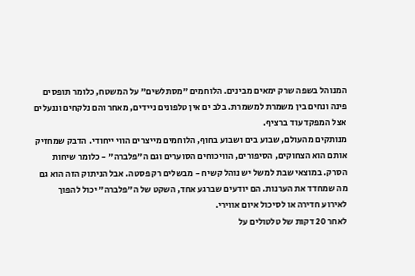המנוהל בשפה שרק ימאים מבינים. הלוחמים "מסתלשים" על המשטח, כלומר תופסים פינה ונחים בין משמרת למשמרת. בלב ים אין טלפונים ניידים, מאחר והם נלקחים וננעלים אצל המפקד עוד ברציף.
מנותקים מהעולם, שבוע בים ושבוע בחוף, הלוחמים מייצרים הווי ייחודי. הדבק שמחזיק אותם הוא הצחוקים, הסיפורים, הוויכוחים הסוערים וגם ה"פלברה" - כלומר שיחות הסרק. במוצאי שבת למשל יש נוהל קשיח - מבשלים רק פסטה. אבל הניתוק הזה הוא גם מה שמחדד את הערנות. הם יודעים שברגע אחד, השקט של ה"פלברה" יכול להפוך לאירוע חדירה או לסיכול איום אווירי.
לאחר 20 דקות של טלטולים על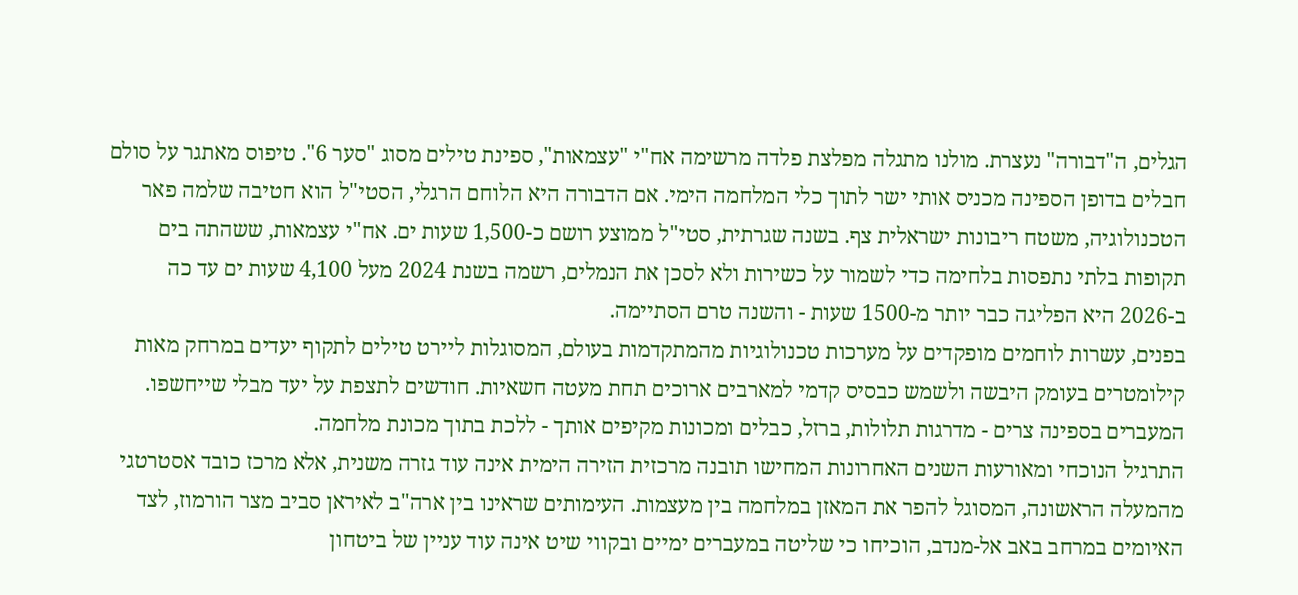הגלים, ה"דבורה" נעצרת. מולנו מתגלה מפלצת פלדה מרשימה אח"י "עצמאות", ספינת טילים מסוג "סער 6". טיפוס מאתגר על סולם חבלים בדופן הספינה מכניס אותי ישר לתוך כלי המלחמה הימי. אם הדבורה היא הלוחם הרגלי, הסטי"ל הוא חטיבה שלמה פאר הטכנולוגיה, משטח ריבונות ישראלית צף. בשנה שגרתית, סטי"ל ממוצע רושם כ-1,500 שעות ים. אח"י עצמאות, ששהתה בים תקופות בלתי נתפסות בלחימה כדי לשמור על כשירות ולא לסכן את הנמלים, רשמה בשנת 2024 מעל 4,100 שעות ים עד כה ב-2026 היא הפליגה כבר יותר מ-1500 שעות - והשנה טרם הסתיימה.
בפנים, עשרות לוחמים מופקדים על מערכות טכנולוגיות מהמתקדמות בעולם, המסוגלות ליירט טילים לתקוף יעדים במרחק מאות קילומטרים בעומק היבשה ולשמש כבסיס קדמי למארבים ארוכים תחת מעטה חשאיות. חודשים לתצפת על יעד מבלי שייחשפו. המעברים בספינה צרים - מדרגות תלולות, ברזל, כבלים ומכונות מקיפים אותך - ללכת בתוך מכונת מלחמה.
התרגיל הנוכחי ומאורעות השנים האחרונות המחישו תובנה מרכזית הזירה הימית אינה עוד גזרה משנית, אלא מרכז כובד אסטרטגי מהמעלה הראשונה, המסוגל להפר את המאזן במלחמה בין מעצמות. העימותים שראינו בין ארה"ב לאיראן סביב מצר הורמוז, לצד האיומים במרחב באב אל-מנדב, הוכיחו כי שליטה במעברים ימיים ובקווי שיט אינה עוד עניין של ביטחון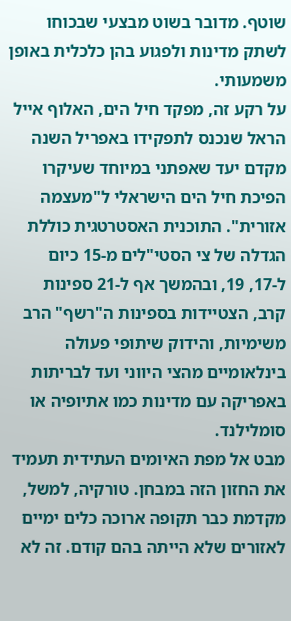שוטף. מדובר בשוט מבצעי שבכוחו לשתק מדינות ולפגוע בהן כלכלית באופן משמעותי.
על רקע זה, מפקד חיל הים, האלוף אייל הראל שנכנס לתפקידו באפריל השנה מקדם יעד שאפתני במיוחד שעיקרו הפיכת חיל הים הישראלי ל"מעצמה אזורית". התוכנית האסטרטגית כוללת הגדלה של צי הסטי"לים מ-15 כיום ל-17, 19, ובהמשך אף ל-21 ספינות קרב, הצטיידות בספינות ה"רשף" הרב משימיות, והידוק שיתופי פעולה בינלאומיים מהצי היווני ועד לבריתות באפריקה עם מדינות כמו אתיופיה או סומלילנד.
מבט אל מפת האיומים העתידית תעמיד את החזון הזה במבחן. טורקיה, למשל, מקדמת כבר תקופה ארוכה כלים ימיים לאזורים שלא הייתה בהם קודם. זה לא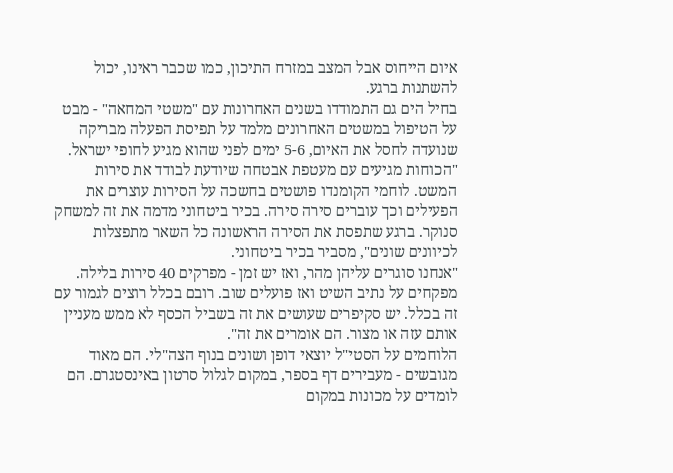איום הייחוס אבל המצב במזרח התיכון, כמו שכבר ראינו, יכול להשתנות ברגע.
בחיל הים גם התמודדו בשנים האחרונות עם "משטי המחאה" - מבט על הטיפול במשטים האחרונים מלמד על תפיסת הפעלה מבריקה שנועדה לחסל את האיום, 5-6 ימים לפני שהוא מגיע לחופי ישראל.
"הכוחות מגיעים עם מעטפת אבטחה שיודעת לבודד את סירות המשט. לוחמי הקומנדו פושטים בחשכה על הסירות עוצרים את הפעילים וכך עוברים סירה סירה. בכיר ביטחוני מדמה את זה למשחק סנוקר. ברגע שתפסת את הסירה הראשונה כל השאר מתפצלות לכיוונים שונים", מסביר בכיר ביטחוני.
"אנחנו סוגרים עליהן מהר, ואז יש זמן - מפרקים 40 סירות בלילה. מפקחים על נתיב השיט ואז פועלים שוב. רובם בכלל רוצים לגמור עם זה בכלל. יש סקיפרים שעושים את זה בשביל הכסף לא ממש מעניין אותם עזה או מצור. הם אומרים את זה".
הלוחמים על הסטי"ל יוצאי דופן ושונים בנוף הצה"לי. הם מאוד מגובשים - מעבירים דף בספר, במקום לגלול סרטון באינסטגרם. הם לומדים על מכונות במקום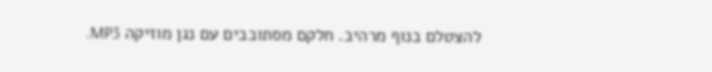להצטלם בנוף מרהיב. חלקם מסתובבים עם נגן מוזיקה MP3.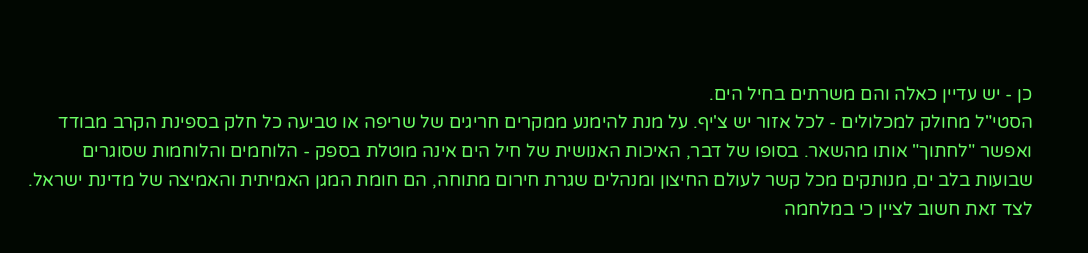כן - יש עדיין כאלה והם משרתים בחיל הים.
הסטי"ל מחולק למכלולים - לכל אזור יש צ'יף. על מנת להימנע ממקרים חריגים של שריפה או טביעה כל חלק בספינת הקרב מבודד ואפשר "לחתוך" אותו מהשאר. בסופו של דבר, האיכות האנושית של חיל הים אינה מוטלת בספק - הלוחמים והלוחמות שסוגרים שבועות בלב ים, מנותקים מכל קשר לעולם החיצון ומנהלים שגרת חירום מתוחה, הם חומת המגן האמיתית והאמיצה של מדינת ישראל.
לצד זאת חשוב לציין כי במלחמה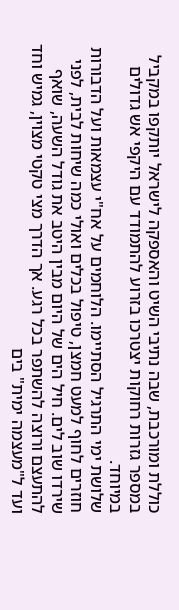כוללת ומורכבת, שבה נתיבי השיט והאספקה לישראל יותקפו במקביל במספר גזרות רחוקות יצטרכו בזרוע להתמודד עם היקפי אש גדולים במיוחד.
שלושת ימי התרגיל הסתיימו. הלוחמים על אח"י עצמאות ועל הדבורות חוזרים לחוף למעט חמצן, טיפול בכלים ואולי כמה שיחות לבית, לפני שירדו שוב לים. חיל הים של היום מבין היטב את גודל השעה, שואף להתעצם ורוצה להשתפר בכל רגע. אך הדרך מצי טקטי מצוין, גמיש וחד ועד ל"מעצמה ימית" בים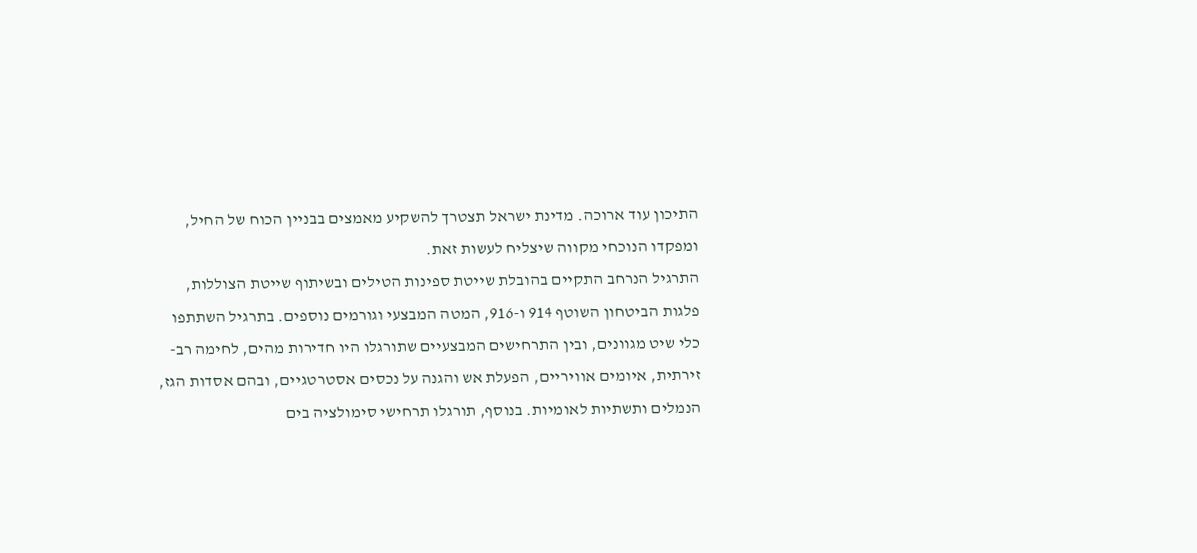התיכון עוד ארוכה. מדינת ישראל תצטרך להשקיע מאמצים בבניין הכוח של החיל, ומפקדו הנוכחי מקווה שיצליח לעשות זאת.
התרגיל הנרחב התקיים בהובלת שייטת ספינות הטילים ובשיתוף שייטת הצוללות, פלגות הביטחון השוטף 914 ו-916, המטה המבצעי וגורמים נוספים. בתרגיל השתתפו כלי שיט מגוונים, ובין התרחישים המבצעיים שתורגלו היו חדירות מהים, לחימה רב-זירתית, איומים אוויריים, הפעלת אש והגנה על נכסים אסטרטגיים, ובהם אסדות הגז, הנמלים ותשתיות לאומיות. בנוסף, תורגלו תרחישי סימולציה בים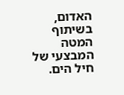האדום, בשיתוף המטה המבצעי של חיל הים.